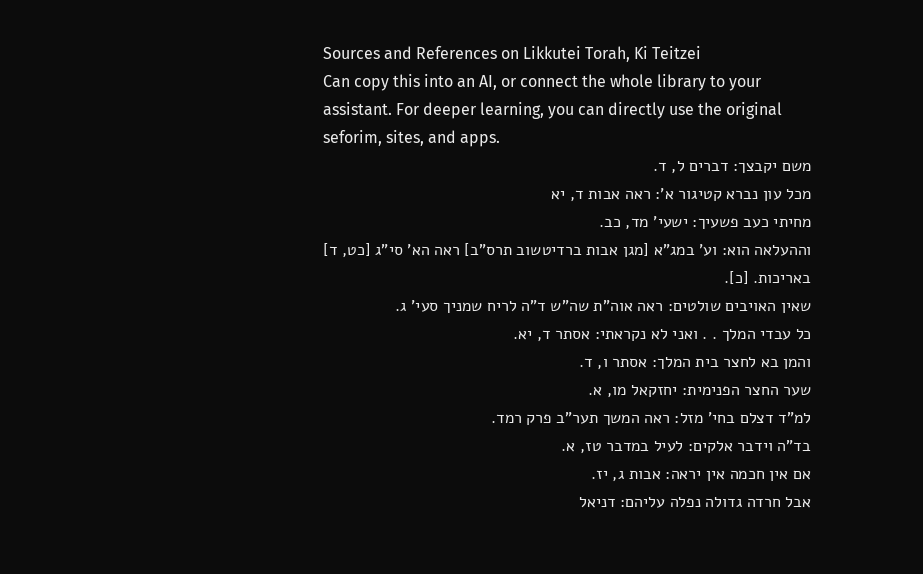Sources and References on Likkutei Torah, Ki Teitzei
Can copy this into an AI, or connect the whole library to your assistant. For deeper learning, you can directly use the original seforim, sites, and apps.
משם יקבצך: דברים ל, ד.
מכל עון נברא קטיגור א': ראה אבות ד, יא
מחיתי כעב פשעיך: ישעי' מד, כב.
וההעלאה הוא: וע' במג"א [מגן אבות ברדיטשוב תרס"ב] ראה הא' סי"ג [כט, ד] באריכות. [כ].
שאין האויבים שולטים: ראה אוה"ת שה"ש ד"ה לריח שמניך סעי' ג.
כל עבדי המלך . . ואני לא נקראתי: אסתר ד, יא.
והמן בא לחצר בית המלך: אסתר ו, ד.
שער החצר הפנימית: יחזקאל מו, א.
למ"ד דצלם בחי' מזל: ראה המשך תער"ב פרק רמד.
בד"ה וידבר אלקים: לעיל במדבר טז, א.
אם אין חכמה אין יראה: אבות ג, יז.
אבל חרדה גדולה נפלה עליהם: דניאל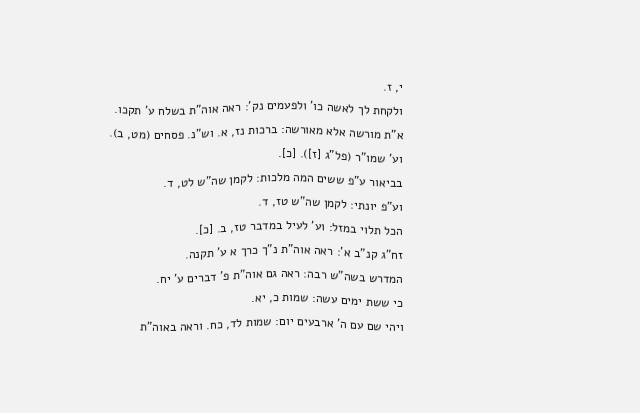י, ז.
ולקחת לך לאשה כו' ולפעמים נק': ראה אוה"ת בשלח ע' תקכו.
א"ת מורשה אלא מאורשה: ברכות נז, א. וש"נ. פסחים (מט, ב). וע' שמו"ר (פל"ג [ז]). [כ].
בביאור ע"פ ששים המה מלכות: לקמן שה"ש לט, ד.
וע"פ יונתי: לקמן שה"ש טז, ד.
הכל תלוי במזל: וע' לעיל במדבר טז, ב. [כ].
זח"ג קנ"ב א': ראה אוה"ת נ"ך כרך א ע' תקנה.
המדרש בשה"ש רבה: ראה גם אוה"ת פ' דברים ע' יח.
כי ששת ימים עשה: שמות כ, יא.
ויהי שם עם ה' ארבעים יום: שמות לד, כח. וראה באוה"ת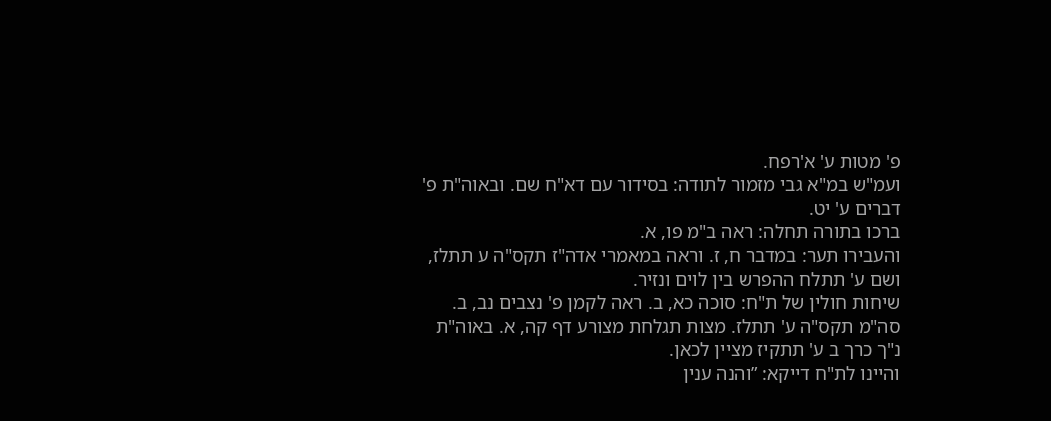פ' מטות ע' א'רפח.
ועמ"ש במ"א גבי מזמור לתודה: בסידור עם דא"ח שם. ובאוה"ת פ' דברים ע' יט.
ברכו בתורה תחלה: ראה ב"מ פו, א.
והעבירו תער: במדבר ח, ז. וראה במאמרי אדה"ז תקס"ה ע תתלז, ושם ע' תתלח ההפרש בין לוים ונזיר.
שיחות חולין של ת"ח: סוכה כא, ב. ראה לקמן פ' נצבים נב, ב. סה"מ תקס"ה ע' תתלז. מצות תגלחת מצורע דף קה, א. באוה"ת נ"ך כרך ב ע' תתקיז מציין לכאן.
והיינו לת"ח דייקא: ”והנה ענין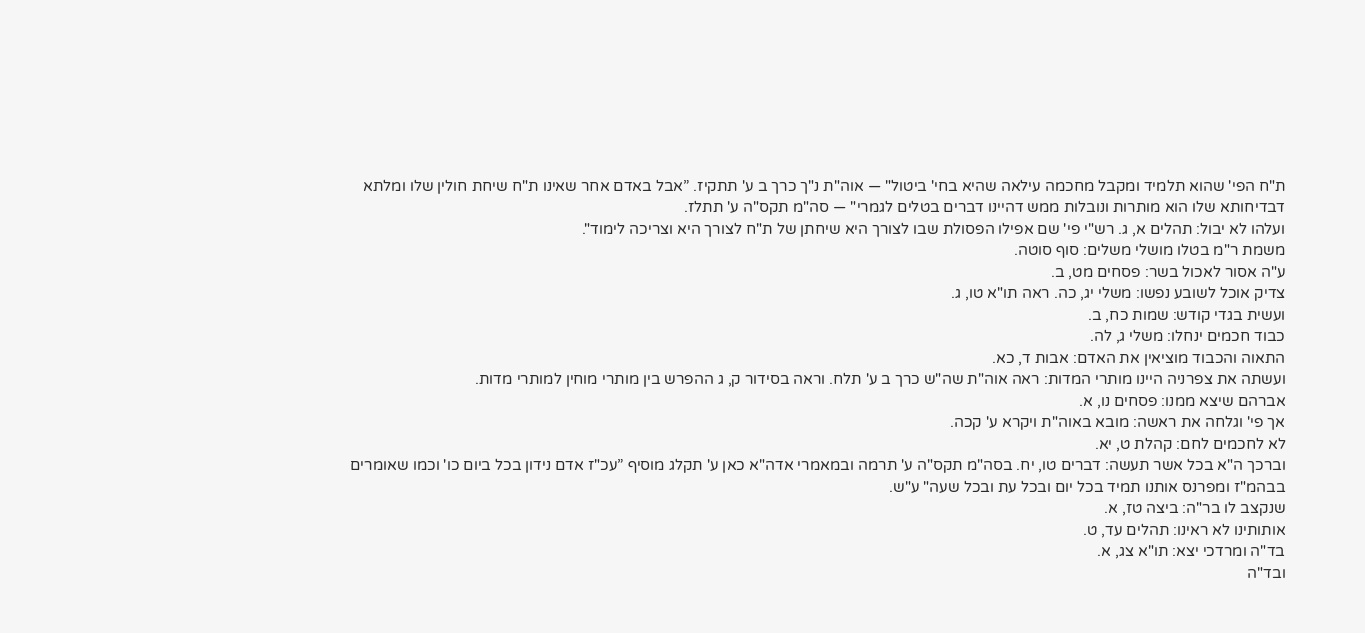ת"ח הפי' שהוא תלמיד ומקבל מחכמה עילאה שהיא בחי' ביטול" — אוה"ת נ"ך כרך ב ע' תתקיז. ”אבל באדם אחר שאינו ת"ח שיחת חולין שלו ומלתא דבדיחותא שלו הוא מותרות ונובלות ממש דהיינו דברים בטלים לגמרי" — סה"מ תקס"ה ע' תתלז.
ועלהו לא יבול: תהלים א, ג. רש"י פי' שם אפילו הפסולת שבו לצורך היא שיחתן של ת"ח לצורך היא וצריכה לימוד".
משמת ר"מ בטלו מושלי משלים: סוף סוטה.
ע"ה אסור לאכול בשר: פסחים מט, ב.
צדיק אוכל לשובע נפשו: משלי יג, כה. ראה תו"א טו, ג.
ועשית בגדי קודש: שמות כח, ב.
כבוד חכמים ינחלו: משלי ג, לה.
התאוה והכבוד מוציאין את האדם: אבות ד, כא.
ועשתה את צפרניה היינו מותרי המדות: ראה אוה"ת שה"ש כרך ב ע' תלח. וראה בסידור ק, ג ההפרש בין מותרי מוחין למותרי מדות.
אברהם שיצא ממנו: פסחים נו, א.
אך פי' וגלחה את ראשה: מובא באוה"ת ויקרא ע' קכה.
לא לחכמים לחם: קהלת ט, יא.
וברכך ה"א בכל אשר תעשה: דברים טו, יח. בסה"מ תקס"ה ע' תרמה ובמאמרי אדה"א כאן ע' תקלג מוסיף ”עכ"ז אדם נידון בכל ביום כו' וכמו שאומרים בבהמ"ז ומפרנס אותנו תמיד בכל יום ובכל עת ובכל שעה" ע"ש.
שנקצב לו בר"ה: ביצה טז, א.
אותותינו לא ראינו: תהלים עד, ט.
בד"ה ומרדכי יצא: תו"א צג, א.
ובד"ה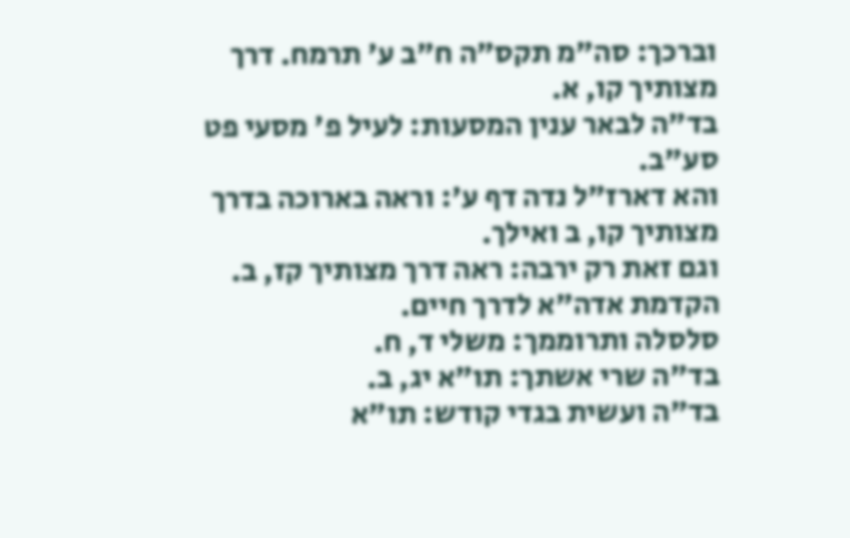וברכך: סה"מ תקס"ה ח"ב ע' תרמח. דרך מצותיך קו, א.
בד"ה לבאר ענין המסעות: לעיל פ' מסעי פט סע"ב.
והא דארז"ל נדה דף ע': וראה בארוכה בדרך מצותיך קו, ב ואילך.
וגם זאת רק ירבה: ראה דרך מצותיך קז, ב. הקדמת אדה"א לדרך חיים.
סלסלה ותרוממך: משלי ד, ח.
בד"ה שרי אשתך: תו"א יג, ב.
בד"ה ועשית בגדי קודש: תו"א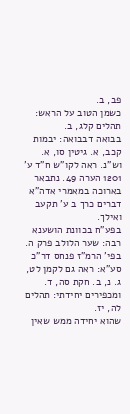פב, ב.
כשמן הטוב על הראש: תהלים קלג, ב.
בבואה דבבואה: יבמות קכב, א. גיטין סו, א. וש"נ. ראה לקו"ש ח"ד ע' 1201 הערה 49. נתבאר בארוכה במאמרי אדה"א דברים כרך ב ע' תקעב ואילך.
בפע"ח בכוונת הושענא רבה: שער הלולב פרק ה.
בפי' הרמ"ז פנחס דר"כ סע"א: ראה גם לקמן לט, ג. נ, ב. חקת סה, ד.
ומכפירים יחידתי: תהלים לה, יז.
שהוא יחידה ממש שאין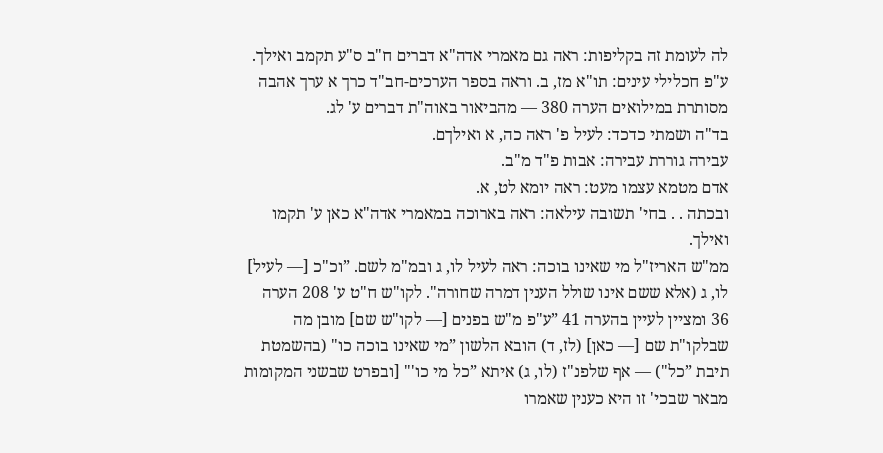לה לעומת זה בקליפות: ראה גם מאמרי אדה"א דברים ח"ב ס"ע תקמב ואילך.
ע"פ חכלילי עינים: תו"א מז, ב. וראה בספר הערכים-חב"ד כרך א ערך אהבה מסותרת במילואים הערה 380 — מהביאור באוה"ת דברים ע' לג.
בד"ה ושמתי כדכד: לעיל פ' ראה כה, א ואילךם.
עבירה גוררת עבירה: אבות פ"ד מ"ב.
אדם מטמא עצמו מעט: ראה יומא לט, א.
ובכתה . . בחי' תשובה עילאה: ראה בארוכה במאמרי אדה"א כאן ע' תקמו ואילך.
ממ"ש האריז"ל מי שאינו בוכה: ראה לעיל לו, ג ובמ"מ לשם. ”וכ"כ [— לעיל] לו, ג (אלא ששם אינו שולל הענין דמרה שחורה". לקו"ש ח"ט ע' 208 הערה 36 ומציין לעיין בהערה 41 ”ע"פ מ"ש בפנים [— לקו"ש שם] מובן מה שבלקו"ת שם [— כאן] (לז, ד) הובא הלשון ”מי שאינו בוכה כו" (בהשמטת תיבת ”כל") — אף שלפנ"ז (לו, ג) איתא ”כל מי כו'" [ובפרט שבשני המקומות מבאר שבכי' זו היא כענין שאמרו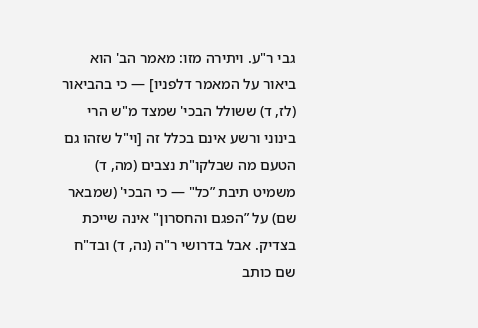גבי ר"ע. ויתירה מזו: מאמר הב' הוא ביאור על המאמר דלפניו] — כי בהביאור (לז, ד) ששולל הבכי' שמצד מ"ש הרי בינוני ורשע אינם בכלל זה [וי"ל שזהו גם הטעם מה שבלקו"ת נצבים (מה, ד) משמיט תיבת ”כל" — כי הבכי' (שמבאר שם) על ”הפגם והחסרון" אינה שייכת בצדיק. אבל בדרושי ר"ה (נה, ד) ובד"ח שם כותב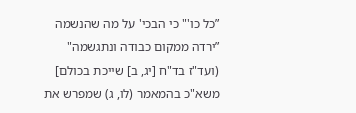”כל כו'" כי הבכי' על מה שהנשמה ”ירדה ממקום כבודה ונתגשמה" (ועד"ז בד"ח [יג, ב] שייכת בכולם] משא"כ בהמאמר (לו, ג) שמפרש את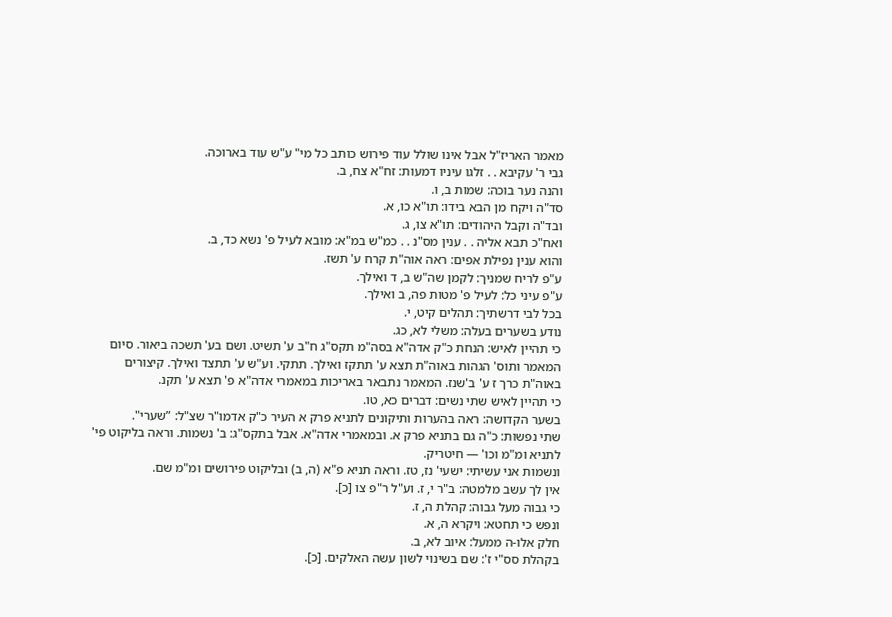מאמר האריז"ל אבל אינו שולל עוד פירוש כותב כל מי" ע"ש עוד בארוכה.
גבי ר' עקיבא . . זלגו עיניו דמעות: זח"א צח, ב.
והנה נער בוכה: שמות ב, ו.
סד"ה ויקח מן הבא בידו: תו"א כו, א.
ובד"ה וקבל היהודים: תו"א צו, ג.
ואח"כ תבא אליה . . ענין מס"נ . . כמ"ש במ"א: מובא לעיל פ' נשא כד, ב.
והוא ענין נפילת אפים: ראה אוה"ת קרח ע' תשז.
ע"פ לריח שמניך: לקמן שה"ש ב, ד ואילך.
ע"פ עיני כל: לעיל פ' מטות פה, ב ואילך.
בכל לבי דרשתיך: תהלים קיט, י.
נודע בשערים בעלה: משלי לא, כג.
כי תהיין לאיש: הנחת כ"ק אדה"א בסה"מ תקס"ג ח"ב ע' תשיט. ושם בע' תשכה ביאור. סיום המאמר ותוס' הגהות באוה"ת תצא ע' תתקז ואילך. תתקי. וע"ש ע' תתצד ואילך. קיצורים באוה"ת כרך ז ע' ב'שנז. המאמר נתבאר באריכות במאמרי אדה"א פ' תצא ע' תקנ.
כי תהיין לאיש שתי נשים: דברים כא, טו.
בשער הקדושה: ראה בהערות ותיקונים לתניא פרק א העיר כ"ק אדמו"ר שצ"ל: ”שערי".
שתי נפשות: כ"ה גם בתניא פרק א. ובמאמרי אדה"א. אבל בתקס"ג: ב' נשמות. וראה בליקוט פי' לתניא ומ"מ וכו' — חיטריק.
ונשמות אני עשיתי: ישעי' נז, טז. וראה תניא פ"א (ה, ב) ובליקוט פירושים ומ"מ שם.
אין לך עשב מלמטה: ב"ר י, ז. וע"ל ר"פ צו [כ].
כי גבוה מעל גבוה: קהלת ה, ז.
ונפש כי תחטא: ויקרא ה, א.
חלק אלו-ה ממעל: איוב לא, ב.
בקהלת סס"י ז': שם בשינוי לשון עשה האלקים. [כ].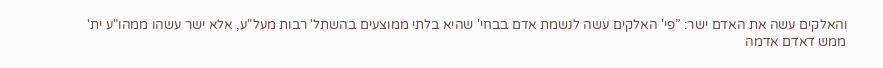והאלקים עשה את האדם ישר: ”פי' האלקים עשה לנשמת אדם בבחי' שהיא בלתי ממוצעים בהשתל' רבות מעל"ע, אלא ישר עשהו ממהו"ע ית' ממש דאדם אדמה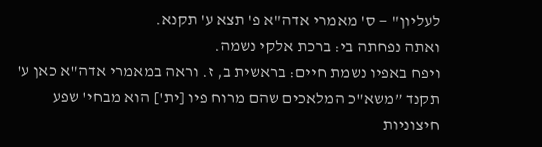לעליון" — ס' מאמרי אדה"א פ' תצא ע' תקנא.
ואתה נפחתה בי: ברכת אלקי נשמה.
ויפח באפיו נשמת חיים: בראשית ב, ז. וראה במאמרי אדה"א כאן ע' תקנד ”משא"כ המלאכים שהם מרוח פיו [ית'] הוא מבחי' שפע חיצוניות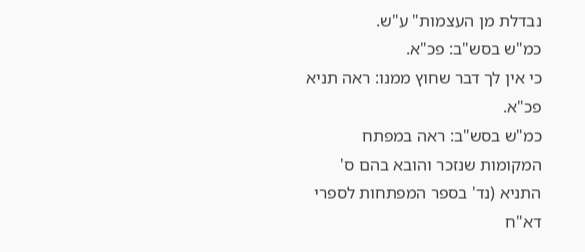נבדלת מן העצמות" ע"ש.
כמ"ש בסש"ב: פכ"א.
כי אין לך דבר שחוץ ממנו: ראה תניא פכ"א.
כמ"ש בסש"ב: ראה במפתח המקומות שנזכר והובא בהם ס' התניא (נד' בספר המפתחות לספרי דא"ח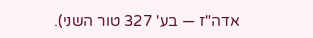אדה"ז — בע' 327 טור השני).